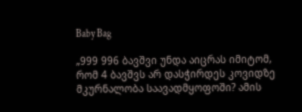Baby Bag

„999 996 ბავშვი უნდა აიცრას იმიტომ, რომ 4 ბავშვს არ დასჭირდეს კოვიდზე მკურნალობა საავადმყოფოში? ამის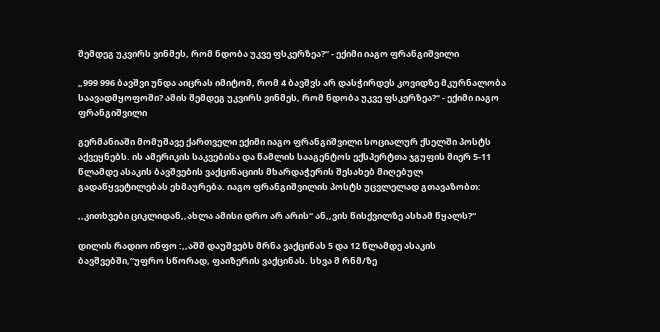შემდეგ უკვირს ვინმეს, რომ ნდობა უკვე ფსკერზეა?“ - ექიმი იაგო ფრანგიშვილი

„999 996 ბავშვი უნდა აიცრას იმიტომ, რომ 4 ბავშვს არ დასჭირდეს კოვიდზე მკურნალობა საავადმყოფოში? ამის შემდეგ უკვირს ვინმეს, რომ ნდობა უკვე ფსკერზეა?“ - ექიმი იაგო ფრანგიშვილი

გერმანიაში მომუშავე ქართველი ექიმი იაგო ფრანგიშვილი სოციალურ ქსელში პოსტს აქვეყნებს. ის ამერიკის საკვებისა და წამლის სააგენტოს ექსპერტთა ჯგუფის მიერ 5-11 წლამდე ასაკის ბავშვების ვაქცინაციის მხარდაჭერის შესახებ მიღებულ გადაწყვეტილებას ეხმაურება. იაგო ფრანგიშვილის პოსტს უცვლელად გთავაზობთ:

,,კითხვები ციკლიდან,,ახლა ამისი დრო არ არის“ ან,,ვის წისქვილზე ასხამ წყალს?“

დილის რადიო ინფო :,,აშშ დაუშვებს მრნა ვაქცინას 5 და 12 წლამდე ასაკის ბავშვებში,“უფრო სწორად, ფაიზერის ვაქცინას. სხვა მ რნმ/ზე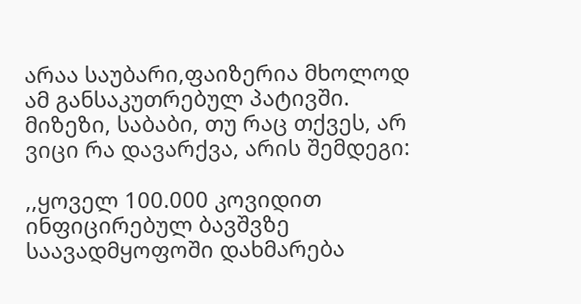არაა საუბარი,ფაიზერია მხოლოდ ამ განსაკუთრებულ პატივში. მიზეზი, საბაბი, თუ რაც თქვეს, არ ვიცი რა დავარქვა, არის შემდეგი:

,,ყოველ 100.000 კოვიდით ინფიცირებულ ბავშვზე საავადმყოფოში დახმარება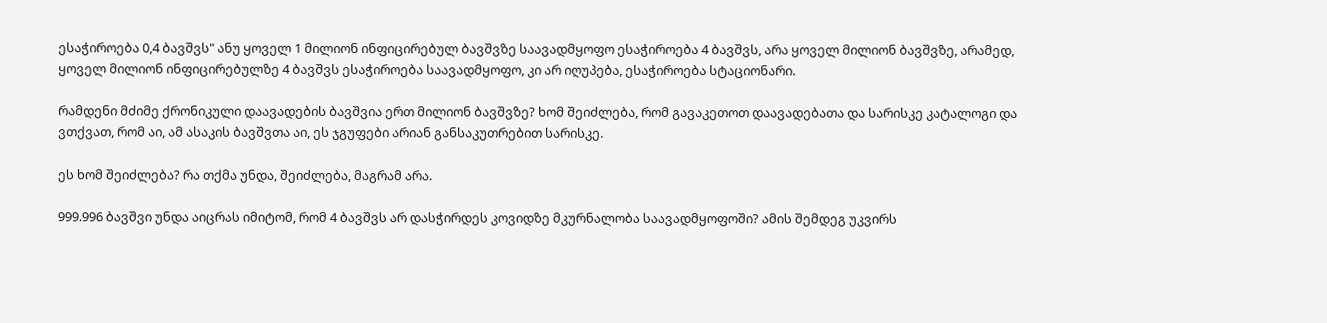ესაჭიროება 0,4 ბავშვს" ანუ ყოველ 1 მილიონ ინფიცირებულ ბავშვზე საავადმყოფო ესაჭიროება 4 ბავშვს, არა ყოველ მილიონ ბავშვზე, არამედ, ყოველ მილიონ ინფიცირებულზე 4 ბავშვს ესაჭიროება საავადმყოფო, კი არ იღუპება, ესაჭიროება სტაციონარი.

რამდენი მძიმე ქრონიკული დაავადების ბავშვია ერთ მილიონ ბავშვზე? ხომ შეიძლება, რომ გავაკეთოთ დაავადებათა და სარისკე კატალოგი და ვთქვათ, რომ აი, ამ ასაკის ბავშვთა აი, ეს ჯგუფები არიან განსაკუთრებით სარისკე.

ეს ხომ შეიძლება? რა თქმა უნდა, შეიძლება, მაგრამ არა.

999.996 ბავშვი უნდა აიცრას იმიტომ, რომ 4 ბავშვს არ დასჭირდეს კოვიდზე მკურნალობა საავადმყოფოში? ამის შემდეგ უკვირს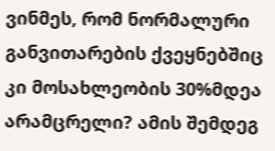ვინმეს, რომ ნორმალური განვითარების ქვეყნებშიც კი მოსახლეობის 30%მდეა არამცრელი? ამის შემდეგ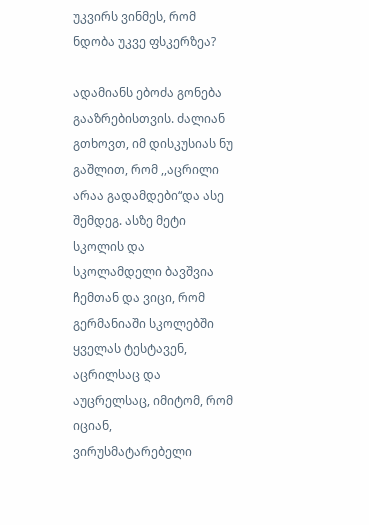უკვირს ვინმეს, რომ ნდობა უკვე ფსკერზეა?

ადამიანს ებოძა გონება გააზრებისთვის. ძალიან გთხოვთ, იმ დისკუსიას ნუ გაშლით, რომ ,,აცრილი არაა გადამდები“და ასე შემდეგ. ასზე მეტი სკოლის და სკოლამდელი ბავშვია ჩემთან და ვიცი, რომ გერმანიაში სკოლებში ყველას ტესტავენ, აცრილსაც და აუცრელსაც, იმიტომ, რომ იციან, ვირუსმატარებელი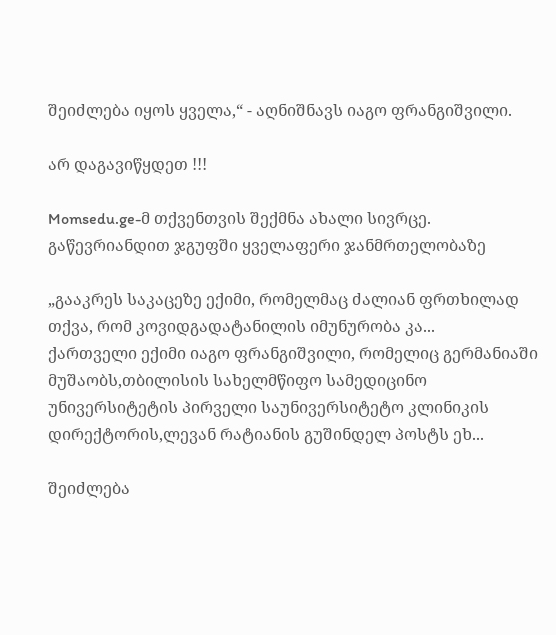შეიძლება იყოს ყველა,“ - აღნიშნავს იაგო ფრანგიშვილი.

არ დაგავიწყდეთ !!!

Momsedu.ge-მ თქვენთვის შექმნა ახალი სივრცე. გაწევრიანდით ჯგუფში ყველაფერი ჯანმრთელობაზე

„გააკრეს საკაცეზე ექიმი, რომელმაც ძალიან ფრთხილად თქვა, რომ კოვიდგადატანილის იმუნურობა კა...
ქართველი ექიმი იაგო ფრანგიშვილი, რომელიც გერმანიაში მუშაობს,თბილისის სახელმწიფო სამედიცინო უნივერსიტეტის პირველი საუნივერსიტეტო კლინიკის დირექტორის,ლევან რატიანის გუშინდელ პოსტს ეხ...

შეიძლება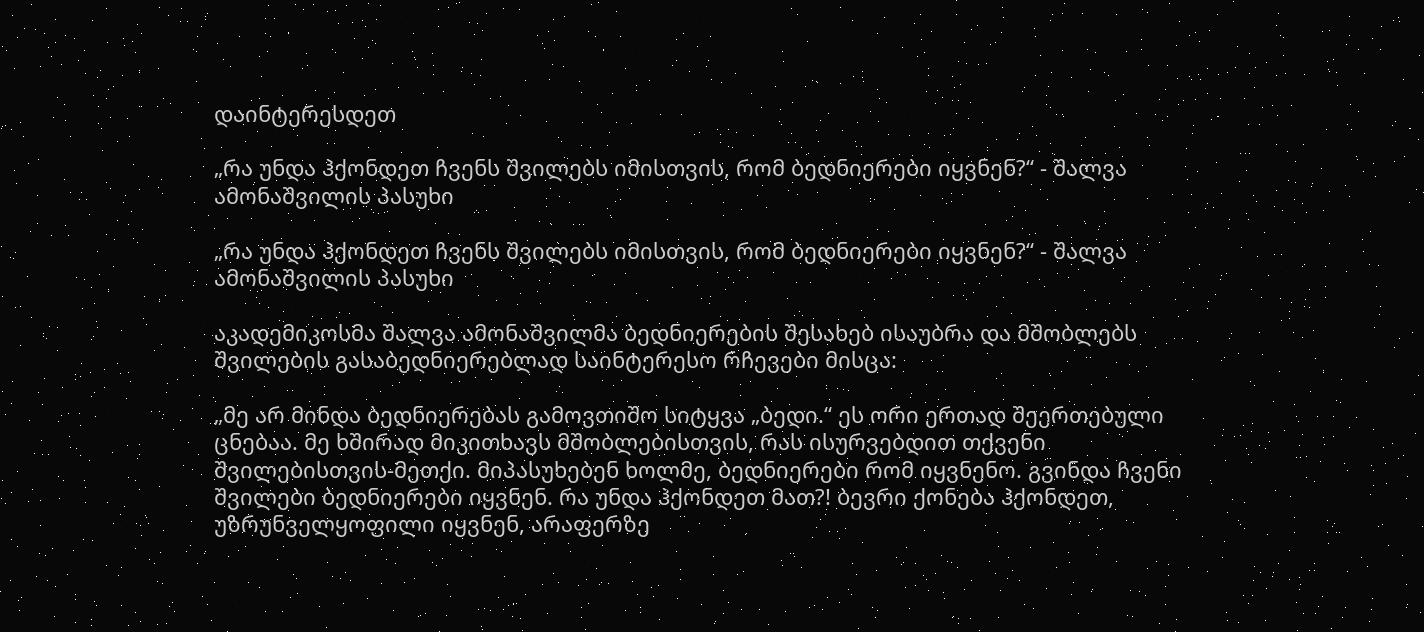დაინტერესდეთ

„რა უნდა ჰქონდეთ ჩვენს შვილებს იმისთვის, რომ ბედნიერები იყვნენ?“ - შალვა ამონაშვილის პასუხი

„რა უნდა ჰქონდეთ ჩვენს შვილებს იმისთვის, რომ ბედნიერები იყვნენ?“ - შალვა ამონაშვილის პასუხი

აკადემიკოსმა შალვა ამონაშვილმა ბედნიერების შესახებ ისაუბრა და მშობლებს შვილების გასაბედნიერებლად საინტერესო რჩევები მისცა:

„მე არ მინდა ბედნიერებას გამოვთიშო სიტყვა „ბედი.“ ეს ორი ერთად შეერთებული ცნებაა. მე ხშირად მიკითხავს მშობლებისთვის, რას ისურვებდით თქვენი შვილებისთვის-მეთქი. მიპასუხებენ ხოლმე, ბედნიერები რომ იყვნენო. გვინდა ჩვენი შვილები ბედნიერები იყვნენ. რა უნდა ჰქონდეთ მათ?! ბევრი ქონება ჰქონდეთ, უზრუნველყოფილი იყვნენ, არაფერზე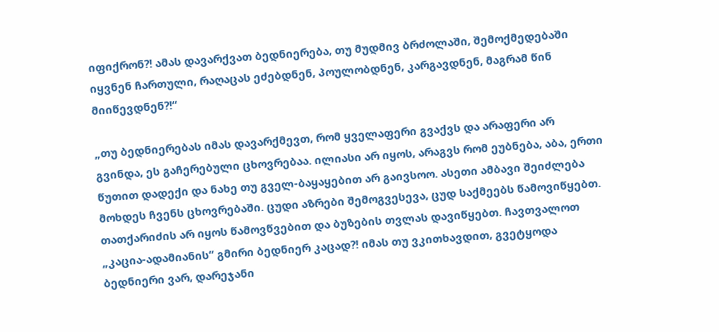იფიქრონ?! ამას დავარქვათ ბედნიერება, თუ მუდმივ ბრძოლაში, შემოქმედებაში იყვნენ ჩართული, რაღაცას ეძებდნენ, პოულობდნენ, კარგავდნენ, მაგრამ წინ მიიწევდნენ?!“

„თუ ბედნიერებას იმას დავარქმევთ, რომ ყველაფერი გვაქვს და არაფერი არ გვინდა, ეს გაჩერებული ცხოვრებაა. ილიასი არ იყოს, არაგვს რომ ეუბნება, აბა, ერთი წუთით დადექი და ნახე თუ გველ-ბაყაყებით არ გაივსოო. ასეთი ამბავი შეიძლება მოხდეს ჩვენს ცხოვრებაში. ცუდი აზრები შემოგვესევა, ცუდ საქმეებს წამოვიწყებთ. თათქარიძის არ იყოს წამოვწვებით და ბუზების თვლას დავიწყებთ. ჩავთვალოთ „კაცია-ადამიანის“ გმირი ბედნიერ კაცად?! იმას თუ ვკითხავდით, გვეტყოდა ბედნიერი ვარ, დარეჯანი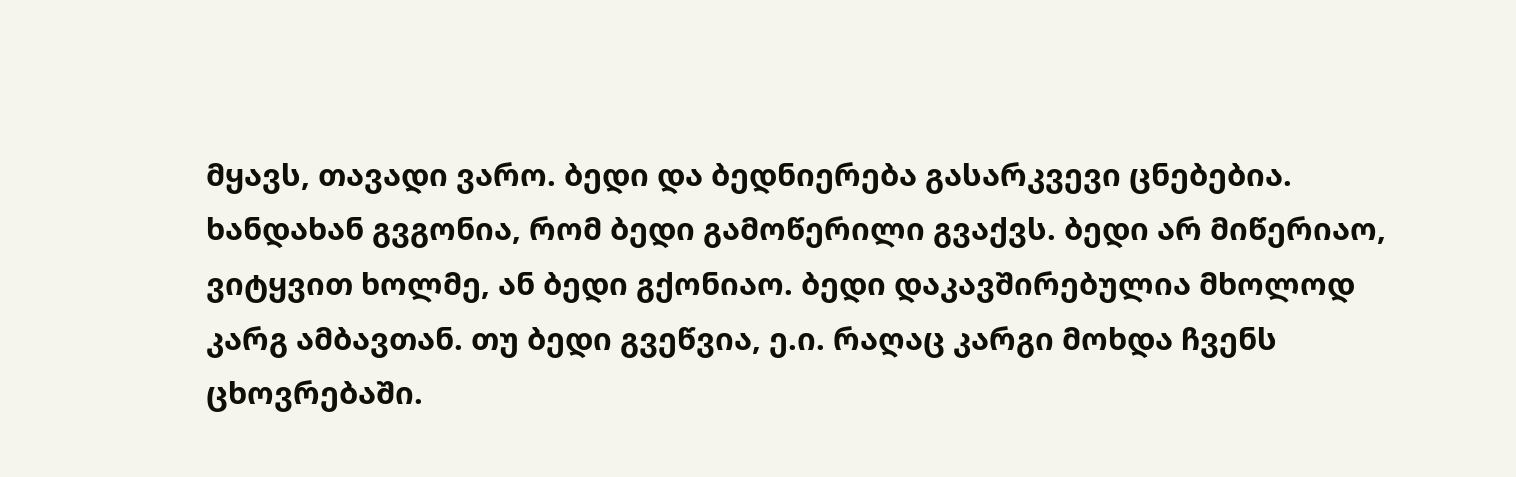მყავს, თავადი ვარო. ბედი და ბედნიერება გასარკვევი ცნებებია. ხანდახან გვგონია, რომ ბედი გამოწერილი გვაქვს. ბედი არ მიწერიაო, ვიტყვით ხოლმე, ან ბედი გქონიაო. ბედი დაკავშირებულია მხოლოდ კარგ ამბავთან. თუ ბედი გვეწვია, ე.ი. რაღაც კარგი მოხდა ჩვენს ცხოვრებაში.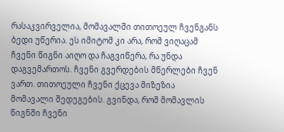რასაკვირველია, მომავალში თითოეულ ჩვენგანს ბედი უწერია. ეს იმიტომ კი არა, რომ ვიღაცამ ჩვენი წიგნი აიღო და ჩაგვიწერა, რა უნდა დაგვემართოს. ჩვენი გვერდების მწერლები ჩვენ ვართ. თითოეული ჩვენი ქცევა მიზეზია მომავალი შედეგების. გვინდა, რომ მომავლის წიგნში ჩვენი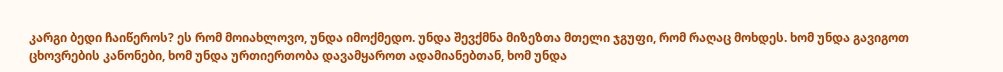კარგი ბედი ჩაიწეროს? ეს რომ მოიახლოვო, უნდა იმოქმედო. უნდა შევქმნა მიზეზთა მთელი ჯგუფი, რომ რაღაც მოხდეს. ხომ უნდა გავიგოთ ცხოვრების კანონები, ხომ უნდა ურთიერთობა დავამყაროთ ადამიანებთან, ხომ უნდა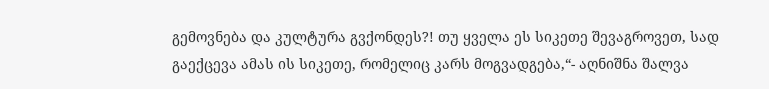გემოვნება და კულტურა გვქონდეს?! თუ ყველა ეს სიკეთე შევაგროვეთ, სად გაექცევა ამას ის სიკეთე, რომელიც კარს მოგვადგება,“- აღნიშნა შალვა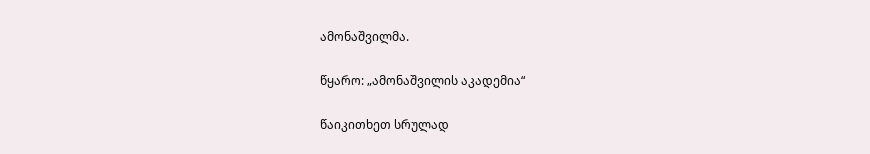ამონაშვილმა.

წყარო: „ამონაშვილის აკადემია“

წაიკითხეთ სრულად